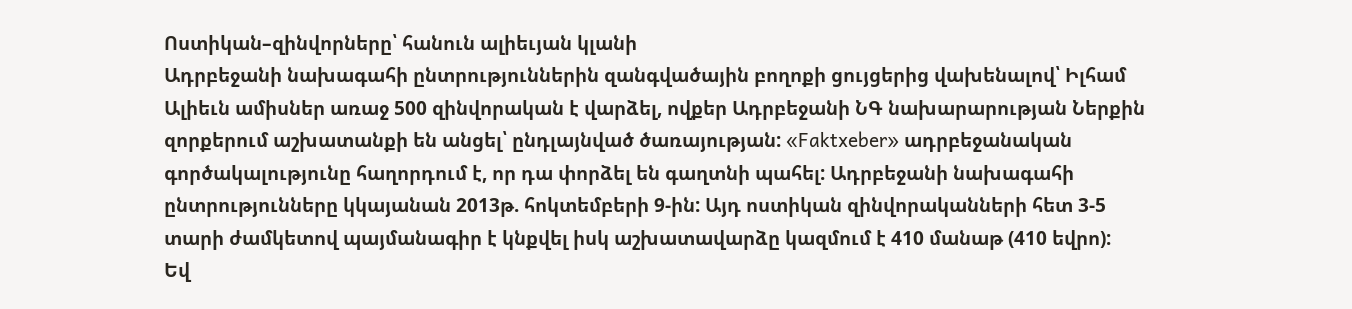Ոստիկան–զինվորները՝ հանուն ալիեւյան կլանի
Ադրբեջանի նախագահի ընտրություններին զանգվածային բողոքի ցույցերից վախենալով՝ Իլհամ Ալիեւն ամիսներ առաջ 500 զինվորական է վարձել, ովքեր Ադրբեջանի ՆԳ նախարարության Ներքին զորքերում աշխատանքի են անցել՝ ընդլայնված ծառայության: «Faktxeber» ադրբեջանական գործակալությունը հաղորդում է, որ դա փորձել են գաղտնի պահել: Ադրբեջանի նախագահի ընտրությունները կկայանան 2013թ. հոկտեմբերի 9-ին: Այդ ոստիկան զինվորականների հետ 3-5 տարի ժամկետով պայմանագիր է կնքվել իսկ աշխատավարձը կազմում է 410 մանաթ (410 եվրո):
Եվ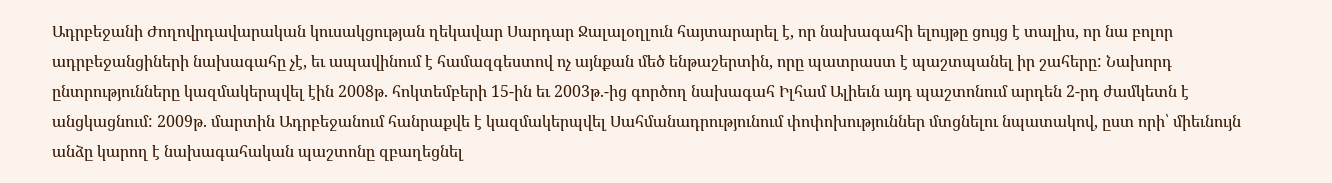Ադրբեջանի Ժողովրդավարական կուսակցության ղեկավար Սարդար Ջալալօղլուն հայտարարել է, որ նախագահի ելույթը ցույց է տալիս, որ նա բոլոր ադրբեջանցիների նախագահը չէ, եւ ապավինում է համազգեստով ոչ այնքան մեծ ենթաշերտին, որը պատրաստ է պաշտպանել իր շահերը: Նախորդ ընտրությունները կազմակերպվել էին 2008թ. հոկտեմբերի 15-ին եւ 2003թ.-ից գործող նախագահ Իլհամ Ալիեւն այդ պաշտոնում արդեն 2-րդ ժամկետն է անցկացնում: 2009թ. մարտին Ադրբեջանում հանրաքվե է կազմակերպվել Սահմանադրությունում փոփոխություններ մտցնելու նպատակով, ըստ որի՝ միեւնույն անձը կարող է նախագահական պաշտոնը զբաղեցնել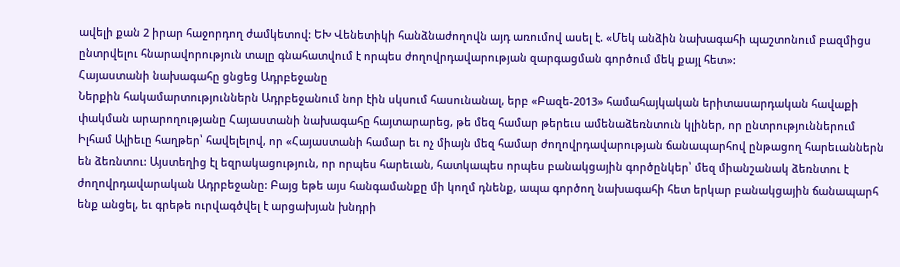ավելի քան 2 իրար հաջորդող ժամկետով: ԵԽ Վենետիկի հանձնաժողովն այդ առումով ասել է. «Մեկ անձին նախագահի պաշտոնում բազմիցս ընտրվելու հնարավորություն տալը գնահատվում է որպես ժողովրդավարության զարգացման գործում մեկ քայլ հետ»:
Հայաստանի նախագահը ցնցեց Ադրբեջանը
Ներքին հակամարտություններն Ադրբեջանում նոր էին սկսում հասունանալ, երբ «Բազե-2013» համահայկական երիտասարդական հավաքի փակման արարողությանը Հայաստանի նախագահը հայտարարեց, թե մեզ համար թերեւս ամենաձեռնտուն կլիներ, որ ընտրություններում Իլհամ Ալիեւը հաղթեր՝ հավելելով, որ «Հայաստանի համար եւ ոչ միայն մեզ համար ժողովրդավարության ճանապարհով ընթացող հարեւաններն են ձեռնտու: Այստեղից էլ եզրակացություն, որ որպես հարեւան, հատկապես որպես բանակցային գործընկեր՝ մեզ միանշանակ ձեռնտու է ժողովրդավարական Ադրբեջանը: Բայց եթե այս հանգամանքը մի կողմ դնենք, ապա գործող նախագահի հետ երկար բանակցային ճանապարհ ենք անցել, եւ գրեթե ուրվագծվել է արցախյան խնդրի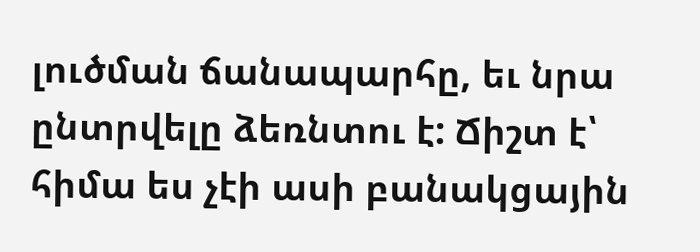լուծման ճանապարհը, եւ նրա ընտրվելը ձեռնտու է: Ճիշտ է՝ հիմա ես չէի ասի բանակցային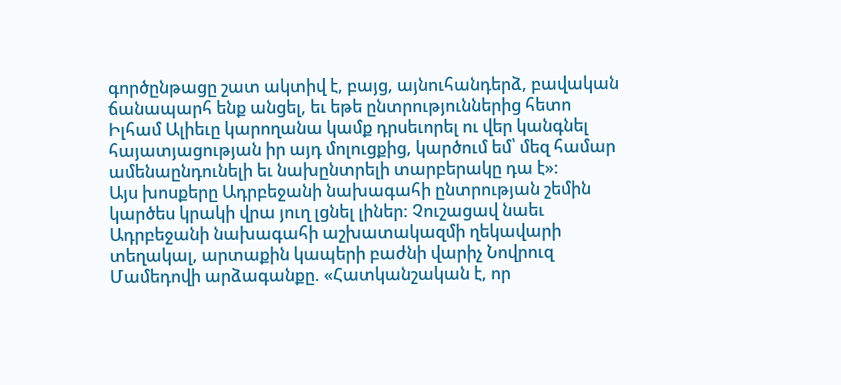գործընթացը շատ ակտիվ է, բայց, այնուհանդերձ, բավական ճանապարհ ենք անցել, եւ եթե ընտրություններից հետո Իլհամ Ալիեւը կարողանա կամք դրսեւորել ու վեր կանգնել հայատյացության իր այդ մոլուցքից, կարծում եմ՝ մեզ համար ամենաընդունելի եւ նախընտրելի տարբերակը դա է»:
Այս խոսքերը Ադրբեջանի նախագահի ընտրության շեմին կարծես կրակի վրա յուղ լցնել լիներ: Չուշացավ նաեւ Ադրբեջանի նախագահի աշխատակազմի ղեկավարի տեղակալ, արտաքին կապերի բաժնի վարիչ Նովրուզ Մամեդովի արձագանքը. «Հատկանշական է, որ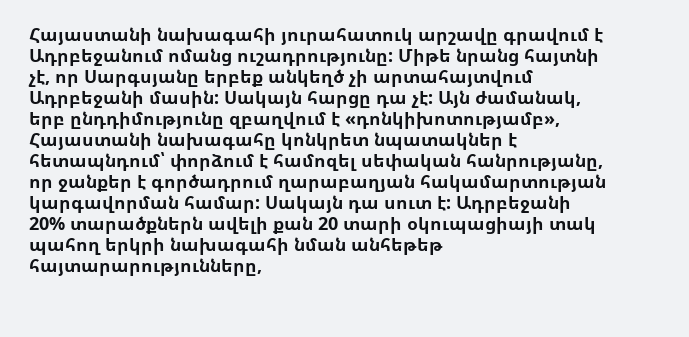Հայաստանի նախագահի յուրահատուկ արշավը գրավում է Ադրբեջանում ոմանց ուշադրությունը: Միթե նրանց հայտնի չէ, որ Սարգսյանը երբեք անկեղծ չի արտահայտվում Ադրբեջանի մասին: Սակայն հարցը դա չէ: Այն ժամանակ, երբ ընդդիմությունը զբաղվում է «դոնկիխոտությամբ», Հայաստանի նախագահը կոնկրետ նպատակներ է հետապնդում՝ փորձում է համոզել սեփական հանրությանը, որ ջանքեր է գործադրում ղարաբաղյան հակամարտության կարգավորման համար: Սակայն դա սուտ է: Ադրբեջանի 20% տարածքներն ավելի քան 20 տարի օկուպացիայի տակ պահող երկրի նախագահի նման անհեթեթ հայտարարությունները,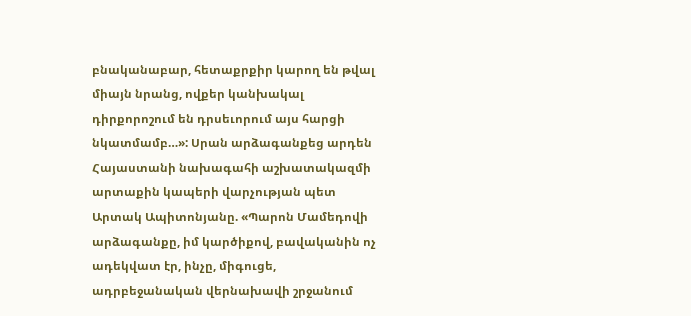բնականաբար, հետաքրքիր կարող են թվալ միայն նրանց, ովքեր կանխակալ դիրքորոշում են դրսեւորում այս հարցի նկատմամբ…»: Սրան արձագանքեց արդեն Հայաստանի նախագահի աշխատակազմի արտաքին կապերի վարչության պետ Արտակ Ապիտոնյանը. «Պարոն Մամեդովի արձագանքը, իմ կարծիքով, բավականին ոչ ադեկվատ էր, ինչը, միգուցե, ադրբեջանական վերնախավի շրջանում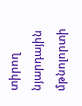տիրող նյարդային մթնոլորտի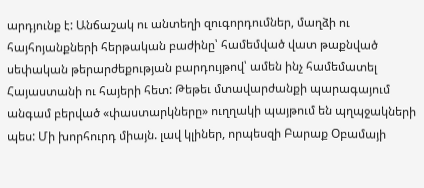արդյունք է: Անճաշակ ու անտեղի զուգորդումներ, մաղձի ու հայհոյանքների հերթական բաժինը՝ համեմված վատ թաքնված սեփական թերարժեքության բարդույթով՝ ամեն ինչ համեմատել Հայաստանի ու հայերի հետ: Թեթեւ մտավարժանքի պարագայում անգամ բերված «փաստարկները» ուղղակի պայթում են պղպջակների պես: Մի խորհուրդ միայն. լավ կլիներ, որպեսզի Բարաք Օբամայի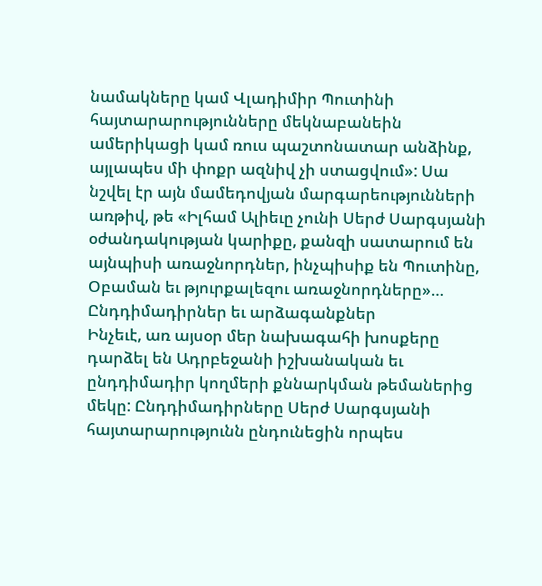նամակները կամ Վլադիմիր Պուտինի հայտարարությունները մեկնաբանեին ամերիկացի կամ ռուս պաշտոնատար անձինք, այլապես մի փոքր ազնիվ չի ստացվում»: Սա նշվել էր այն մամեդովյան մարգարեությունների առթիվ, թե «Իլհամ Ալիեւը չունի Սերժ Սարգսյանի օժանդակության կարիքը, քանզի սատարում են այնպիսի առաջնորդներ, ինչպիսիք են Պուտինը, Օբաման եւ թյուրքալեզու առաջնորդները»…
Ընդդիմադիրներ եւ արձագանքներ
Ինչեւէ, առ այսօր մեր նախագահի խոսքերը դարձել են Ադրբեջանի իշխանական եւ ընդդիմադիր կողմերի քննարկման թեմաներից մեկը: Ընդդիմադիրները Սերժ Սարգսյանի հայտարարությունն ընդունեցին որպես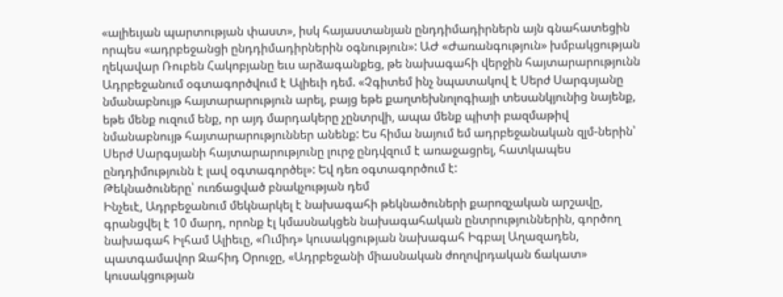«ալիեւյան պարտության փաստ», իսկ հայաստանյան ընդդիմադիրներն այն գնահատեցին որպես «ադրբեջանցի ընդդիմադիրներին օգնություն»: ԱԺ «Ժառանգություն» խմբակցության ղեկավար Ռուբեն Հակոբյանը եւս արձագանքեց, թե նախագահի վերջին հայտարարությունն Ադրբեջանում օգտագործվում է Ալիեւի դեմ. «Չգիտեմ ինչ նպատակով է Սերժ Սարգսյանը նմանաբնույթ հայտարարություն արել, բայց եթե քաղտեխնոլոգիայի տեսանկյունից նայենք, եթե մենք ուզում ենք, որ այդ մարդակերը չընտրվի, ապա մենք պիտի բազմաթիվ նմանաբնույթ հայտարարություններ անենք: Ես հիմա նայում եմ ադրբեջանական զլմ-ներին՝ Սերժ Սարգսյանի հայտարարությունը լուրջ ընդվզում է առաջացրել, հատկապես ընդդիմությունն է լավ օգտագործել»: Եվ դեռ օգտագործում է:
Թեկնածուները՝ ուռճացված բնակչության դեմ
Ինչեւէ, Ադրբեջանում մեկնարկել է նախագահի թեկնածուների քարոզչական արշավը, գրանցվել է 10 մարդ, որոնք էլ կմասնակցեն նախագահական ընտրություններին, գործող նախագահ Իլհամ Ալիեւը, «Ումիդ» կուսակցության նախագահ Իգբալ Աղազադեն, պատգամավոր Զահիդ Օրուջը, «Ադրբեջանի միասնական ժողովրդական ճակատ» կուսակցության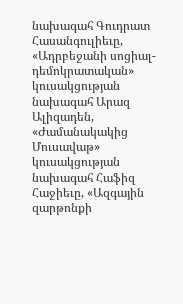նախագահ Գուդրատ Հասանգուլիեւը, «Ադրբեջանի սոցիալ-դեմոկրատական» կուսակցության նախագահ Արազ Ալիզադեն, «Ժամանակակից Մուսավաթ» կուսակցության նախագահ Հաֆիզ Հաջիեւը, «Ազգային զարթոնքի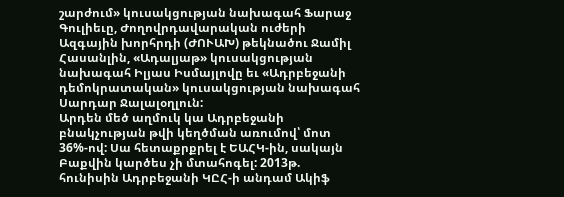շարժում» կուսակցության նախագահ Ֆարաջ Գուլիեւը, Ժողովրդավարական ուժերի Ազգային խորհրդի (ԺՈՒԱԽ) թեկնածու Ջամիլ Հասանլին, «Ադալյաթ» կուսակցության նախագահ Իլյաս Իսմայլովը եւ «Ադրբեջանի դեմոկրատական» կուսակցության նախագահ Սարդար Ջալալօղլուն:
Արդեն մեծ աղմուկ կա Ադրբեջանի բնակչության թվի կեղծման առումով՝ մոտ 36%-ով: Սա հետաքրքրել է ԵԱՀԿ-ին, սակայն Բաքվին կարծես չի մտահոգել: 2013թ. հունիսին Ադրբեջանի ԿԸՀ-ի անդամ Ակիֆ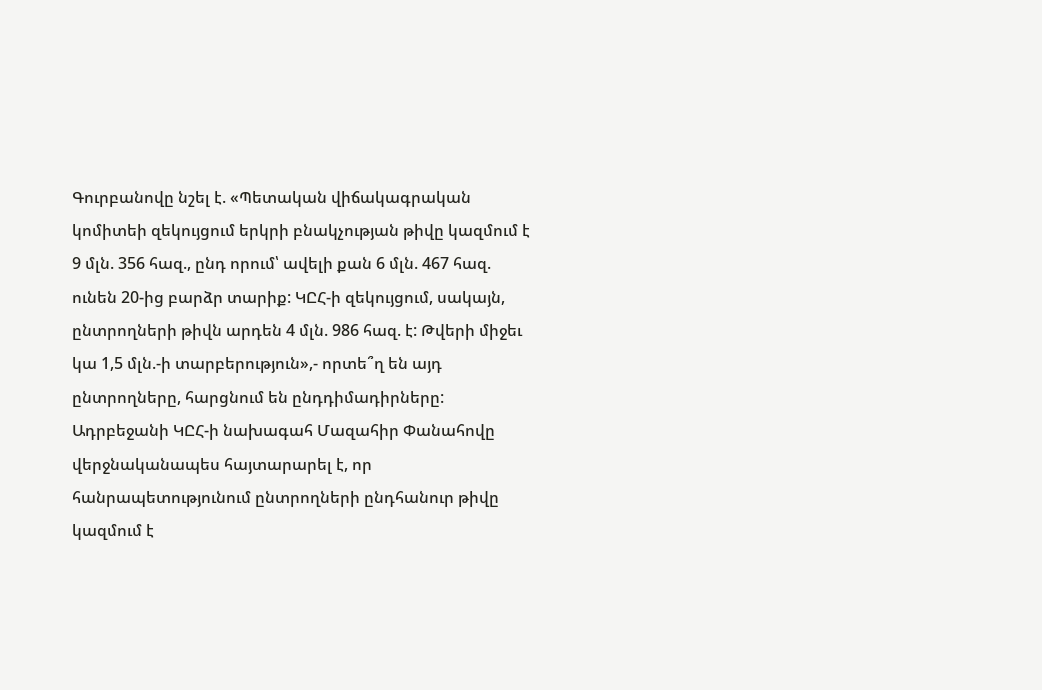Գուրբանովը նշել է. «Պետական վիճակագրական կոմիտեի զեկույցում երկրի բնակչության թիվը կազմում է 9 մլն. 356 հազ., ընդ որում՝ ավելի քան 6 մլն. 467 հազ. ունեն 20-ից բարձր տարիք: ԿԸՀ-ի զեկույցում, սակայն, ընտրողների թիվն արդեն 4 մլն. 986 հազ. է: Թվերի միջեւ կա 1,5 մլն.-ի տարբերություն»,- որտե՞ղ են այդ ընտրողները, հարցնում են ընդդիմադիրները: Ադրբեջանի ԿԸՀ-ի նախագահ Մազահիր Փանահովը վերջնականապես հայտարարել է, որ հանրապետությունում ընտրողների ընդհանուր թիվը կազմում է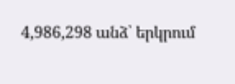4,986,298 անձ՝ երկրում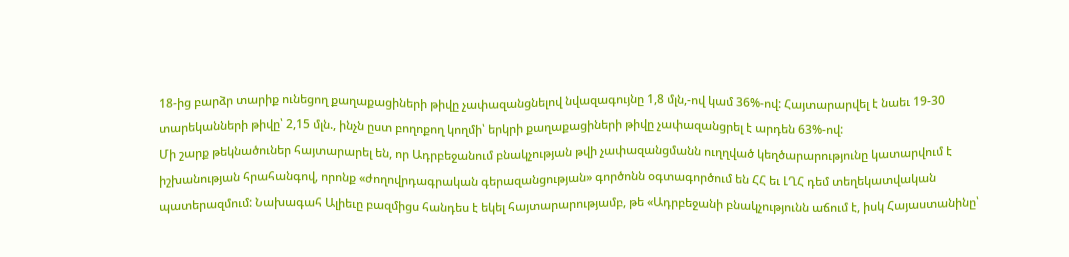18-ից բարձր տարիք ունեցող քաղաքացիների թիվը չափազանցնելով նվազագույնը 1,8 մլն,-ով կամ 36%-ով: Հայտարարվել է նաեւ 19-30 տարեկանների թիվը՝ 2,15 մլն., ինչն ըստ բողոքող կողմի՝ երկրի քաղաքացիների թիվը չափազանցրել է արդեն 63%-ով:
Մի շարք թեկնածուներ հայտարարել են, որ Ադրբեջանում բնակչության թվի չափազանցմանն ուղղված կեղծարարությունը կատարվում է իշխանության հրահանգով, որոնք «ժողովրդագրական գերազանցության» գործոնն օգտագործում են ՀՀ եւ ԼՂՀ դեմ տեղեկատվական պատերազմում: Նախագահ Ալիեւը բազմիցս հանդես է եկել հայտարարությամբ, թե «Ադրբեջանի բնակչությունն աճում է, իսկ Հայաստանինը՝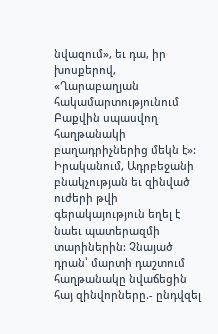նվազում», եւ դա, իր խոսքերով, «Ղարաբաղյան հակամարտությունում Բաքվին սպասվող հաղթանակի բաղադրիչներից մեկն է»: Իրականում, Ադրբեջանի բնակչության եւ զինված ուժերի թվի գերակայություն եղել է նաեւ պատերազմի տարիներին: Չնայած դրան՝ մարտի դաշտում հաղթանակը նվաճեցին հայ զինվորները.- ընդվզել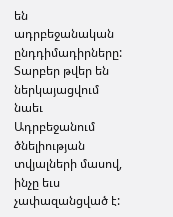են ադրբեջանական ընդդիմադիրները:
Տարբեր թվեր են ներկայացվում նաեւ Ադրբեջանում ծնելիության տվյալների մասով, ինչը եւս չափազանցված է: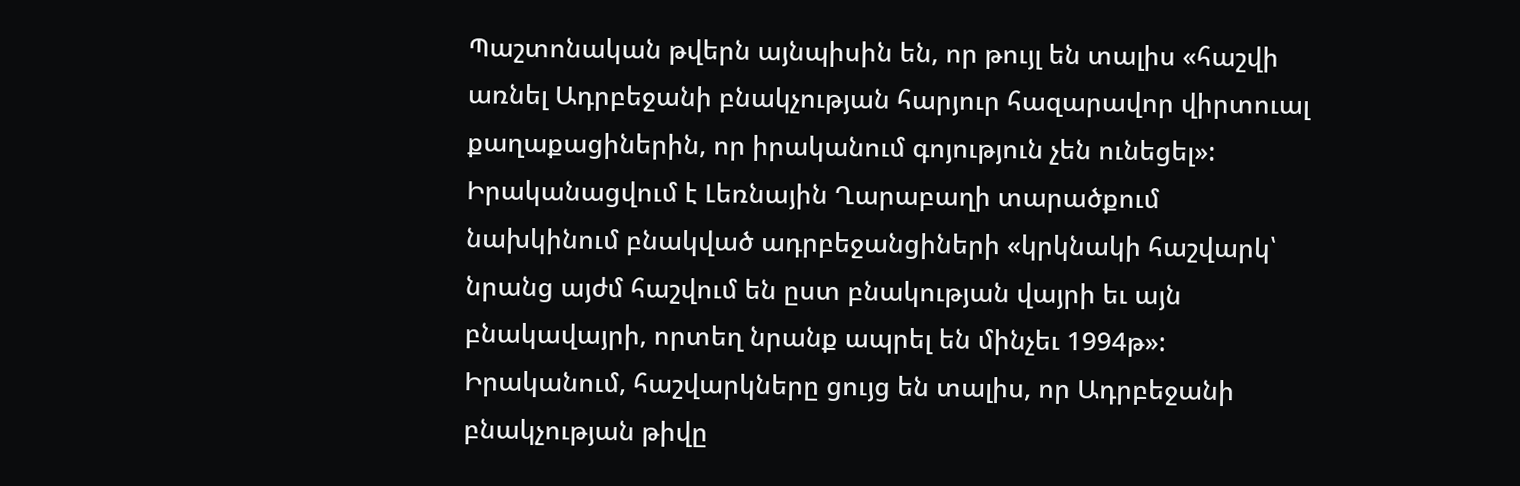Պաշտոնական թվերն այնպիսին են, որ թույլ են տալիս «հաշվի առնել Ադրբեջանի բնակչության հարյուր հազարավոր վիրտուալ քաղաքացիներին, որ իրականում գոյություն չեն ունեցել»: Իրականացվում է Լեռնային Ղարաբաղի տարածքում նախկինում բնակված ադրբեջանցիների «կրկնակի հաշվարկ՝ նրանց այժմ հաշվում են ըստ բնակության վայրի եւ այն բնակավայրի, որտեղ նրանք ապրել են մինչեւ 1994թ»: Իրականում, հաշվարկները ցույց են տալիս, որ Ադրբեջանի բնակչության թիվը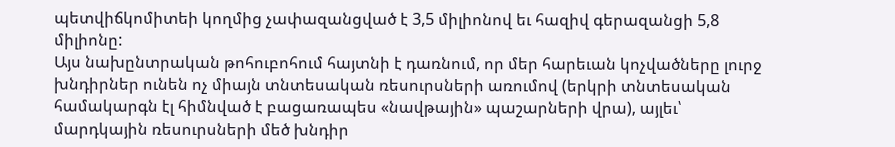պետվիճկոմիտեի կողմից չափազանցված է 3,5 միլիոնով եւ հազիվ գերազանցի 5,8 միլիոնը:
Այս նախընտրական թոհուբոհում հայտնի է դառնում, որ մեր հարեւան կոչվածները լուրջ խնդիրներ ունեն ոչ միայն տնտեսական ռեսուրսների առումով (երկրի տնտեսական համակարգն էլ հիմնված է բացառապես «նավթային» պաշարների վրա), այլեւ՝ մարդկային ռեսուրսների մեծ խնդիր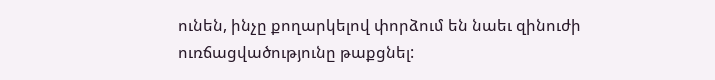ունեն, ինչը քողարկելով փորձում են նաեւ զինուժի ուռճացվածությունը թաքցնել: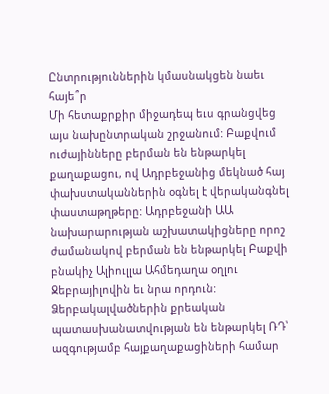Ընտրություններին կմասնակցեն նաեւ հայե՞ր
Մի հետաքրքիր միջադեպ եւս գրանցվեց այս նախընտրական շրջանում: Բաքվում ուժայինները բերման են ենթարկել քաղաքացու, ով Ադրբեջանից մեկնած հայ փախստականներին օգնել է վերականգնել փաստաթղթերը: Ադրբեջանի ԱԱ նախարարության աշխատակիցները որոշ ժամանակով բերման են ենթարկել Բաքվի բնակիչ Ալիուլլա Ահմեդաղա օղլու Ջեբրայիլովին եւ նրա որդուն: Ձերբակալվածներին քրեական պատասխանատվության են ենթարկել ՌԴ՝ ազգությամբ հայքաղաքացիների համար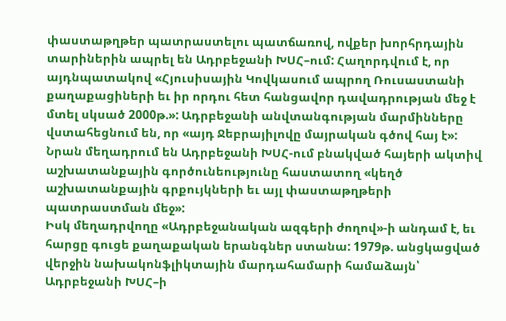փաստաթղթեր պատրաստելու պատճառով, ովքեր խորհրդային տարիներին ապրել են Ադրբեջանի ԽՍՀ–ում: Հաղորդվում է, որ այդնպատակով «Հյուսիսային Կովկասում ապրող Ռուսաստանի քաղաքացիների եւ իր որդու հետ հանցավոր դավադրության մեջ է մտել սկսած 2000թ.»: Ադրբեջանի անվտանգության մարմինները վստահեցնում են, որ «այդ Ջեբրայիլովը մայրական գծով հայ է»: Նրան մեղադրում են Ադրբեջանի ԽՍՀ-ում բնակված հայերի ակտիվ աշխատանքային գործունեությունը հաստատող «կեղծ աշխատանքային գրքույկների եւ այլ փաստաթղթերի պատրաստման մեջ»:
Իսկ մեղադրվողը «Ադրբեջանական ազգերի ժողով»-ի անդամ է, եւ հարցը գուցե քաղաքական երանգներ ստանա: 1979թ. անցկացված վերջին նախակոնֆլիկտային մարդահամարի համաձայն՝ Ադրբեջանի ԽՍՀ–ի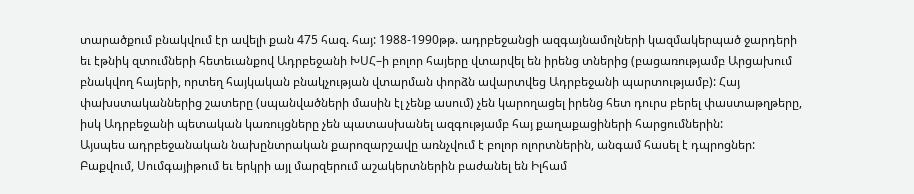տարածքում բնակվում էր ավելի քան 475 հազ. հայ: 1988-1990թթ. ադրբեջանցի ազգայնամոլների կազմակերպած ջարդերի եւ էթնիկ զտումների հետեւանքով Ադրբեջանի ԽՍՀ–ի բոլոր հայերը վտարվել են իրենց տներից (բացառությամբ Արցախում բնակվող հայերի, որտեղ հայկական բնակչության վտարման փորձն ավարտվեց Ադրբեջանի պարտությամբ): Հայ փախստականներից շատերը (սպանվածների մասին էլ չենք ասում) չեն կարողացել իրենց հետ դուրս բերել փաստաթղթերը, իսկ Ադրբեջանի պետական կառույցները չեն պատասխանել ազգությամբ հայ քաղաքացիների հարցումներին:
Այսպես ադրբեջանական նախընտրական քարոզարշավը առնչվում է բոլոր ոլորտներին, անգամ հասել է դպրոցներ: Բաքվում, Սումգայիթում եւ երկրի այլ մարզերում աշակերտներին բաժանել են Իլհամ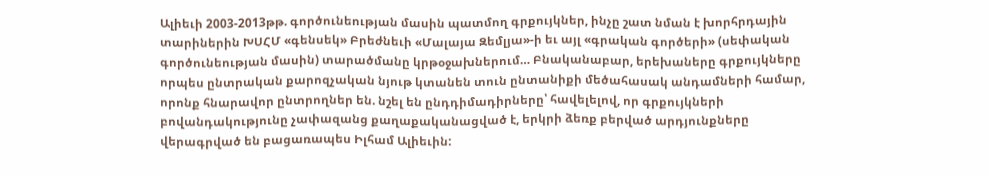Ալիեւի 2003-2013թթ. գործունեության մասին պատմող գրքույկներ, ինչը շատ նման է խորհրդային տարիներին ԽՍՀՄ «գենսեկ» Բրեժնեւի «Մալայա Զեմլյա»-ի եւ այլ «գրական գործերի» (սեփական գործունեության մասին) տարածմանը կրթօջախներում… Բնականաբար, երեխաները գրքույկները որպես ընտրական քարոզչական նյութ կտանեն տուն ընտանիքի մեծահասակ անդամների համար, որոնք հնարավոր ընտրողներ են. նշել են ընդդիմադիրները՝ հավելելով, որ գրքույկների բովանդակությունը չափազանց քաղաքականացված է, երկրի ձեռք բերված արդյունքները վերագրված են բացառապես Իլհամ Ալիեւին: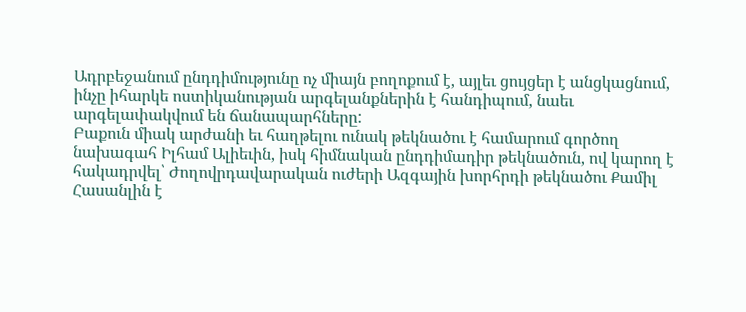Ադրբեջանում ընդդիմությունը ոչ միայն բողոքում է, այլեւ ցույցեր է անցկացնում, ինչը իհարկե ոստիկանության արգելանքներին է հանդիպում, նաեւ արգելափակվում են ճանապարհները:
Բաքուն միակ արժանի եւ հաղթելու ունակ թեկնածու է համարում գործող նախագահ Իլհամ Ալիեւին, իսկ հիմնական ընդդիմադիր թեկնածուն, ով կարող է հակադրվել՝ Ժողովրդավարական ուժերի Ազգային խորհրդի թեկնածու Քամիլ Հասանլին է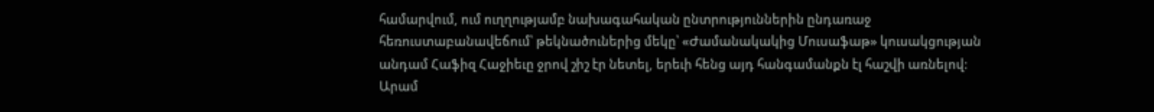համարվում, ում ուղղությամբ նախագահական ընտրություններին ընդառաջ հեռուստաբանավեճում՝ թեկնածուներից մեկը՝ «Ժամանակակից Մուսաֆաթ» կուսակցության անդամ Հաֆիզ Հաջիեւը ջրով շիշ էր նետել, երեւի հենց այդ հանգամանքն էլ հաշվի առնելով:
Արամ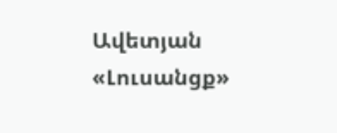Ավետյան
«Լուսանցք»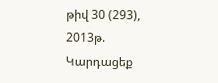թիվ 30 (293), 2013թ.
Կարդացեք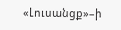«Լուսանցք»–ի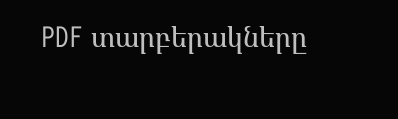PDF տարբերակները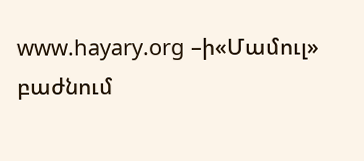www.hayary.org –ի«Մամուլ» բաժնում